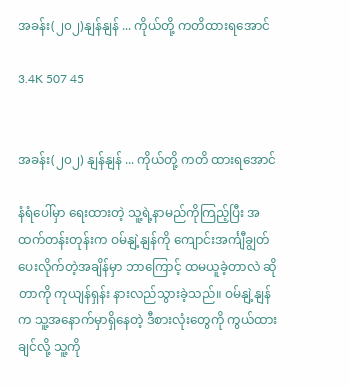အခန်း(၂၀၂)နျန်နျန် ... ကိုယ်တို့ ကတိထားရအောင်

3.4K 507 45


အခန်း(၂၀၂) နျန်နျန် ... ကိုယ်တို့ ကတိ ထားရအောင်

နံရံပေါ်မှာ ရေးထားတဲ့ သူ့ရဲ့နာမည်ကိုကြည့်ပြီး အထက်တန်းတုန်းက ဝမ်နျဲ့နျန်ကို ကျောင်းအင်္ကျီချွတ်ပေးလိုက်တဲ့အချိန်မှာ ဘာကြောင့် ထမယူခဲ့တာလဲ ဆိုတာကို ကုယျန်ရှန်း နားလည်သွားခဲ့သည်။ ဝမ်နျဲ့နျန်က သူ့အနောက်မှာရှိနေတဲ့ ဒီစားလုံးတွေကို ကွယ်ထားချင်လို့ သူ့ကို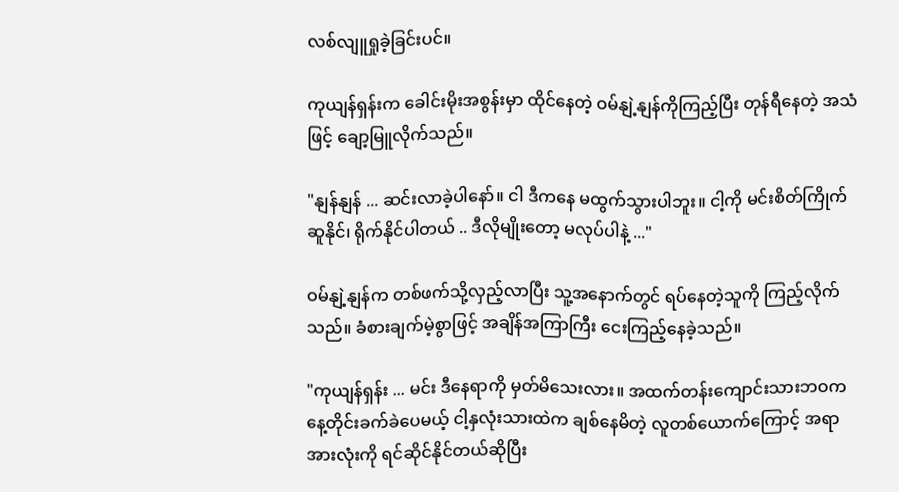လစ်လျူရှုခဲ့ခြင်းပင်။

ကုယျန်ရှန်းက ခေါင်းမိုးအစွန်းမှာ ထိုင်နေတဲ့ ဝမ်နျဲ့နျန်ကိုကြည့်ပြီး တုန်ရီနေတဲ့ အသံဖြင့် ချော့မြူလိုက်သည်။

"နျန်နျန် ... ဆင်းလာခဲ့ပါနော်။ ငါ ဒီကနေ မထွက်သွားပါဘူး။ ငါ့ကို မင်းစိတ်ကြိုက် ဆူနိုင်၊ ရိုက်နိုင်ပါတယ် .. ဒီလိုမျိုးတော့ မလုပ်ပါနဲ့ ..."

ဝမ်နျဲ့နျန်က တစ်ဖက်သို့လှည့်လာပြီး သူ့အနောက်တွင် ရပ်နေတဲ့သူကို ကြည့်လိုက်သည်။ ခံစားချက်မဲ့စွာဖြင့် အချိန်အကြာကြီး ငေးကြည့်နေခဲ့သည်။

"ကုယျန်ရှန်း ... မင်း ဒီနေရာကို မှတ်မိသေးလား။ အထက်တန်းကျောင်းသားဘဝက နေ့တိုင်းခက်ခဲပေမယ့် ငါ့နှလုံးသားထဲက ချစ်နေမိတဲ့ လူတစ်ယောက်ကြောင့် အရာအားလုံးကို ရင်ဆိုင်နိုင်တယ်ဆိုပြီး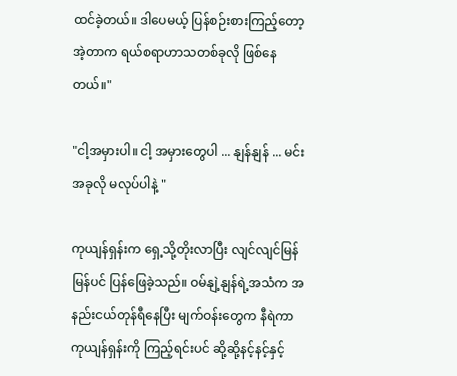ထင်ခဲ့တယ်။ ဒါပေမယ့် ပြန်စဉ်းစားကြည့်တော့ အဲ့တာက ရယ်စရာဟာသတစ်ခုလို ဖြစ်နေတယ်။"

"ငါ့အမှားပါ။ ငါ့ အမှားတွေပါ ... နျန်နျန် ... မင်း အခုလို မလုပ်ပါနဲ့ "

ကုယျန်ရှန်းက ရှေ့သို့တိုးလာပြီး လျင်လျင်မြန်မြန်ပင် ပြန်ဖြေခဲ့သည်။ ဝမ်နျဲ့နျန်ရဲ့အသံက အနည်းငယ်တုန်ရီနေပြီး မျက်ဝန်းတွေက နီရဲကာ ကုယျန်ရှန်းကို ကြည့်ရင်းပင် ဆို့ဆို့နင့်နင့်နှင့်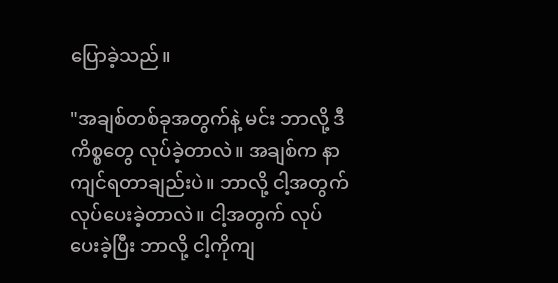ပြောခဲ့သည်။

"အချစ်တစ်ခုအတွက်နဲ့ မင်း ဘာလို့ ဒီကိစ္စတွေ လုပ်ခဲ့တာလဲ။ အချစ်က နာကျင်ရတာချည်းပဲ။ ဘာလို့ ငါ့အတွက် လုပ်ပေးခဲ့တာလဲ။ ငါ့အတွက် လုပ်ပေးခဲ့ပြီး ဘာလို့ ငါ့ကိုကျ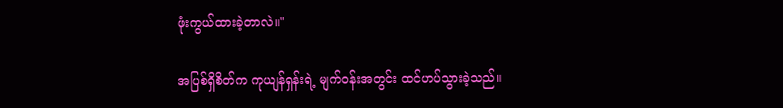ဖုံးကွယ်ထားခဲ့တာလဲ။"

အပြစ်ရှိစိတ်က ကုယျန်ရှန်းရဲ့ မျက်ဝန်းအတွင်း ထင်ဟပ်သွားခဲ့သည်။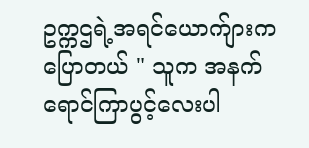ဥက္ကဌရဲ့အရင်ယောက်ျားကပြောတယ် " သူက အနက်ရောင်ကြာပွင့်လေးပါ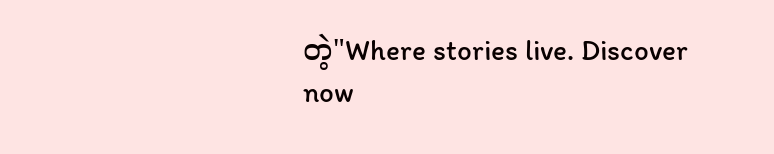တဲ့"Where stories live. Discover now